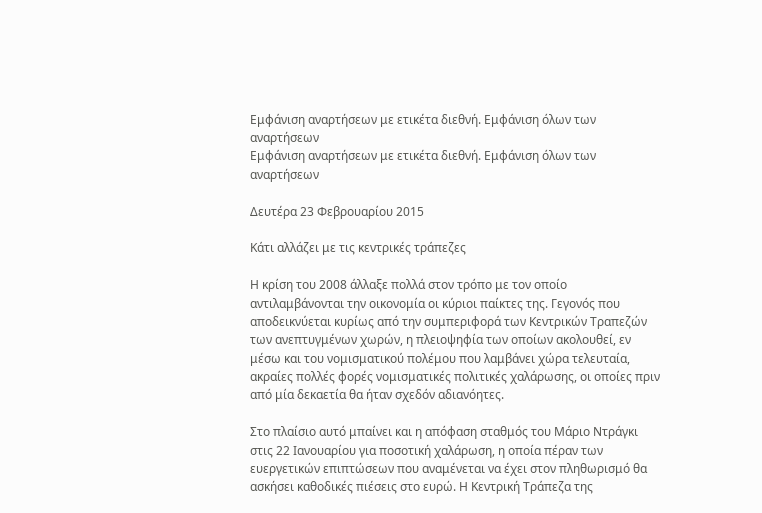Εμφάνιση αναρτήσεων με ετικέτα διεθνή. Εμφάνιση όλων των αναρτήσεων
Εμφάνιση αναρτήσεων με ετικέτα διεθνή. Εμφάνιση όλων των αναρτήσεων

Δευτέρα 23 Φεβρουαρίου 2015

Κάτι αλλάζει με τις κεντρικές τράπεζες

Η κρίση του 2008 άλλαξε πολλά στον τρόπο με τον οποίο αντιλαμβάνονται την οικονομία οι κύριοι παίκτες της. Γεγονός που αποδεικνύεται κυρίως από την συμπεριφορά των Κεντρικών Τραπεζών των ανεπτυγμένων χωρών, η πλειοψηφία των οποίων ακολουθεί, εν μέσω και του νομισματικού πολέμου που λαμβάνει χώρα τελευταία, ακραίες πολλές φορές νομισματικές πολιτικές χαλάρωσης, οι οποίες πριν από μία δεκαετία θα ήταν σχεδόν αδιανόητες.

Στο πλαίσιο αυτό μπαίνει και η απόφαση σταθμός του Μάριο Ντράγκι στις 22 Ιανουαρίου για ποσοτική χαλάρωση, η οποία πέραν των ευεργετικών επιπτώσεων που αναμένεται να έχει στον πληθωρισμό θα ασκήσει καθοδικές πιέσεις στο ευρώ. Η Κεντρική Τράπεζα της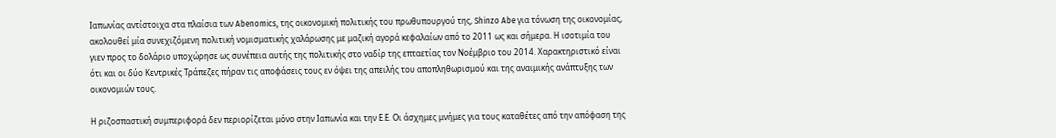Ιαπωνίας αντίστοιχα στα πλαίσια των Abenomics, της οικονομική πολιτικής του πρωθυπουργού της, Shinzo Abe για τόνωση της οικονομίας, ακολουθεί μία συνεχιζόμενη πολιτική νομισματικής χαλάρωσης με μαζική αγορά κεφαλαίων από το 2011 ως και σήμερα. Η ισοτιμία του γιεν προς το δολάριο υποχώρησε ως συνέπεια αυτής της πολιτικής στο ναδίρ της επταετίας τον Νοέμβριο του 2014. Χαρακτηριστικό είναι ότι και οι δύο Κεντρικές Τράπεζες πήραν τις αποφάσεις τους εν όψει της απειλής του αποπληθωρισμού και της αναιμικής ανάπτυξης των οικονομιών τους.

Η ριζοσπαστική συμπεριφορά δεν περιορίζεται μόνο στην Ιαπωνία και την Ε.Ε. Οι άσχημες μνήμες για τους καταθέτες από την απόφαση της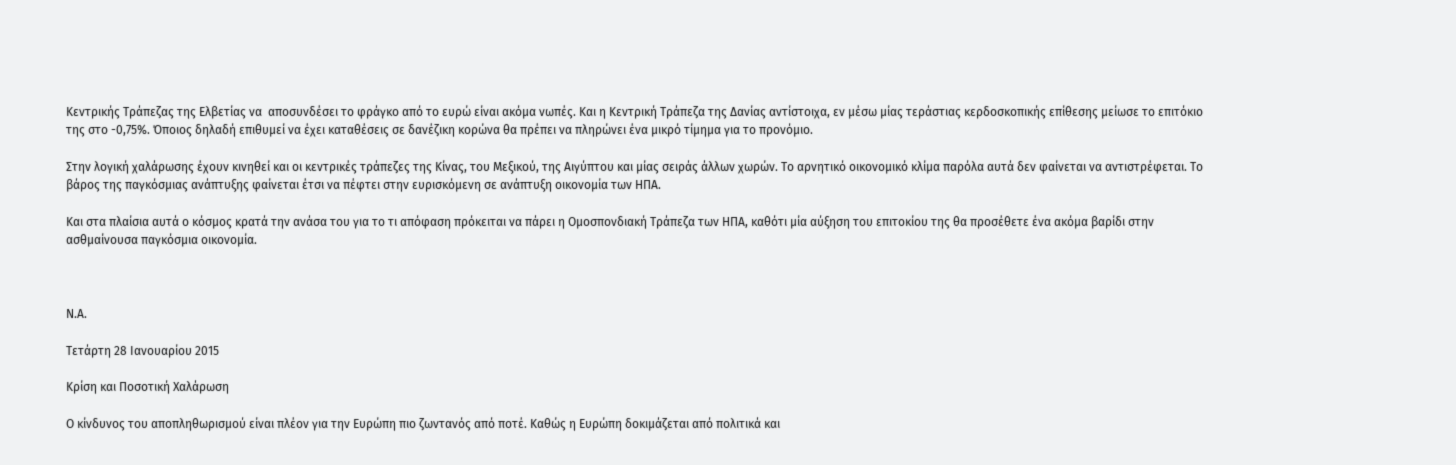Κεντρικής Τράπεζας της Ελβετίας να  αποσυνδέσει το φράγκο από το ευρώ είναι ακόμα νωπές. Και η Κεντρική Τράπεζα της Δανίας αντίστοιχα, εν μέσω μίας τεράστιας κερδοσκοπικής επίθεσης μείωσε το επιτόκιο της στο -0,75%. Όποιος δηλαδή επιθυμεί να έχει καταθέσεις σε δανέζικη κορώνα θα πρέπει να πληρώνει ένα μικρό τίμημα για το προνόμιο.

Στην λογική χαλάρωσης έχουν κινηθεί και οι κεντρικές τράπεζες της Κίνας, του Μεξικού, της Αιγύπτου και μίας σειράς άλλων χωρών. Το αρνητικό οικονομικό κλίμα παρόλα αυτά δεν φαίνεται να αντιστρέφεται. Το βάρος της παγκόσμιας ανάπτυξης φαίνεται έτσι να πέφτει στην ευρισκόμενη σε ανάπτυξη οικονομία των ΗΠΑ.

Και στα πλαίσια αυτά ο κόσμος κρατά την ανάσα του για το τι απόφαση πρόκειται να πάρει η Ομοσπονδιακή Τράπεζα των ΗΠΑ, καθότι μία αύξηση του επιτοκίου της θα προσέθετε ένα ακόμα βαρίδι στην ασθμαίνουσα παγκόσμια οικονομία.



Ν.Α.

Τετάρτη 28 Ιανουαρίου 2015

Κρίση και Ποσοτική Χαλάρωση

Ο κίνδυνος του αποπληθωρισμού είναι πλέον για την Ευρώπη πιο ζωντανός από ποτέ. Καθώς η Ευρώπη δοκιμάζεται από πολιτικά και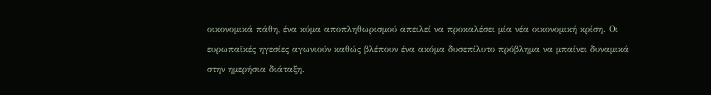οικονομικά πάθη, ένα κύμα αποπληθωρισμού απειλεί να προκαλέσει μία νέα οικονομική κρίση. Οι ευρωπαϊκές ηγεσίες αγωνιούν καθώς βλέπουν ένα ακόμα δυσεπίλυτο πρόβλημα να μπαίνει δυναμικά στην ημερήσια διάταξη.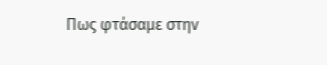Πως φτάσαμε στην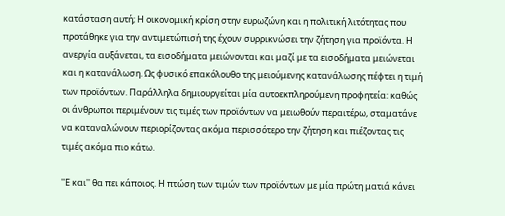κατάσταση αυτή; Η οικονομική κρίση στην ευρωζώνη και η πολιτική λιτότητας που προτάθηκε για την αντιμετώπισή της έχουν συρρικνώσει την ζήτηση για προϊόντα. Η ανεργία αυξάνεται, τα εισοδήματα μειώνονται και μαζί με τα εισοδήματα μειώνεται και η κατανάλωση. Ως φυσικό επακόλουθο της μειούμενης κατανάλωσης πέφτει η τιμή των προϊόντων. Παράλληλα δημιουργείται μία αυτοεκπληρούμενη προφητεία: καθώς οι άνθρωποι περιμένουν τις τιμές των προϊόντων να μειωθούν περαιτέρω, σταματάνε να καταναλώνουν περιορίζοντας ακόμα περισσότερο την ζήτηση και πιέζοντας τις τιμές ακόμα πιο κάτω.

''Ε και'' θα πει κάποιος. Η πτώση των τιμών των προϊόντων με μία πρώτη ματιά κάνει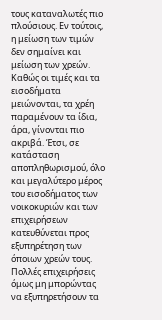τους καταναλωτές πιο πλούσιους. Εν τούτοις, η μείωση των τιμών δεν σημαίνει και μείωση των χρεών. Καθώς οι τιμές και τα εισοδήματα μειώνονται, τα χρέη παραμένουν τα ίδια, άρα, γίνονται πιο ακριβά. Έτσι, σε κατάσταση αποπληθωρισμού, όλο και μεγαλύτερο μέρος του εισοδήματος των νοικοκυριών και των επιχειρήσεων κατευθύνεται προς εξυπηρέτηση των όποιων χρεών τους. Πολλές επιχειρήσεις όμως μη μπορώντας να εξυπηρετήσουν τα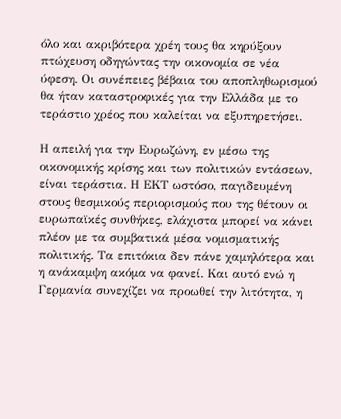όλο και ακριβότερα χρέη τους θα κηρύξουν πτώχευση οδηγώντας την οικονομία σε νέα ύφεση. Οι συνέπειες βέβαια του αποπληθωρισμού θα ήταν καταστροφικές για την Ελλάδα με το τεράστιο χρέος που καλείται να εξυπηρετήσει.

Η απειλή για την Ευρωζώνη, εν μέσω της οικονομικής κρίσης και των πολιτικών εντάσεων, είναι τεράστια. Η ΕΚΤ ωστόσο, παγιδευμένη στους θεσμικούς περιορισμούς που της θέτουν οι ευρωπαϊκές συνθήκες, ελάχιστα μπορεί να κάνει πλέον με τα συμβατικά μέσα νομισματικής πολιτικής. Τα επιτόκια δεν πάνε χαμηλότερα και η ανάκαμψη ακόμα να φανεί. Και αυτό ενώ η Γερμανία συνεχίζει να προωθεί την λιτότητα, η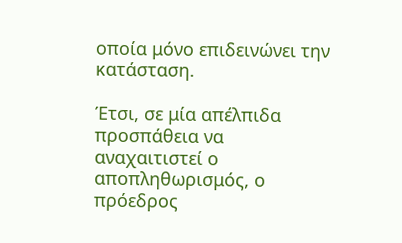οποία μόνο επιδεινώνει την κατάσταση.

Έτσι, σε μία απέλπιδα προσπάθεια να αναχαιτιστεί ο αποπληθωρισμός, ο πρόεδρος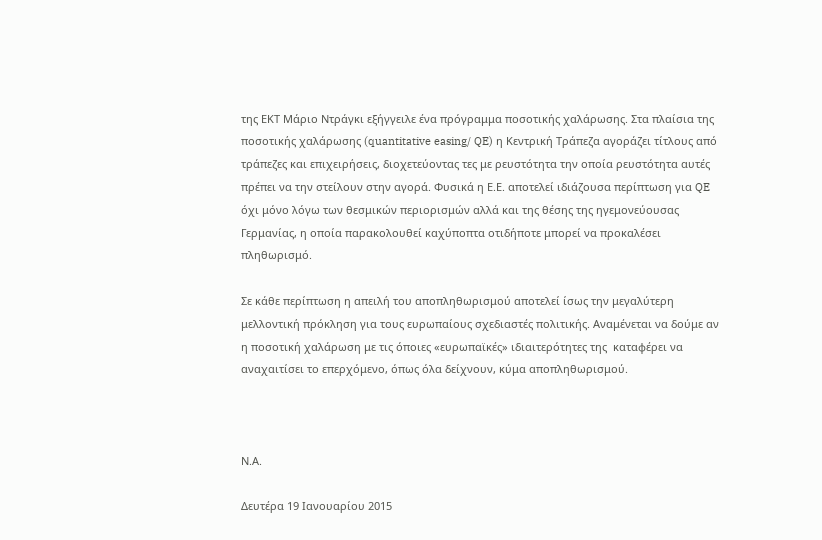της ΕΚΤ Μάριο Ντράγκι εξήγγειλε ένα πρόγραμμα ποσοτικής χαλάρωσης. Στα πλαίσια της ποσοτικής χαλάρωσης (quantitative easing/ QE) η Κεντρική Τράπεζα αγοράζει τίτλους από τράπεζες και επιχειρήσεις, διοχετεύοντας τες με ρευστότητα την οποία ρευστότητα αυτές πρέπει να την στείλουν στην αγορά. Φυσικά η Ε.Ε. αποτελεί ιδιάζουσα περίπτωση για QE όχι μόνο λόγω των θεσμικών περιορισμών αλλά και της θέσης της ηγεμονεύουσας Γερμανίας, η οποία παρακολουθεί καχύποπτα οτιδήποτε μπορεί να προκαλέσει πληθωρισμό.

Σε κάθε περίπτωση η απειλή του αποπληθωρισμού αποτελεί ίσως την μεγαλύτερη μελλοντική πρόκληση για τους ευρωπαίους σχεδιαστές πολιτικής. Αναμένεται να δούμε αν η ποσοτική χαλάρωση με τις όποιες «ευρωπαϊκές» ιδιαιτερότητες της  καταφέρει να αναχαιτίσει το επερχόμενο, όπως όλα δείχνουν, κύμα αποπληθωρισμού.



Ν.Α.

Δευτέρα 19 Ιανουαρίου 2015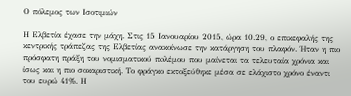Ο πόλεμος των Ισοτιμιών

Η Ελβετία έχασε την μάχη. Στις 15 Ιανουαρίου 2015, ώρα 10.29, ο επικεφαλής της κεντρικής τράπεζας της Ελβετίας ανακοίνωσε την κατάργηση του πλαφόν. Ήταν η πιο πρόσφατη πράξη του νομισματικού πoλέμου που μαίνεται τα τελευταία χρόνια και ίσως και η πιο σοκαριστική. Το φράγκο εκτοξεύθηκε μέσα σε ελάχιστο χρόνο έναντι του ευρώ 41%. Η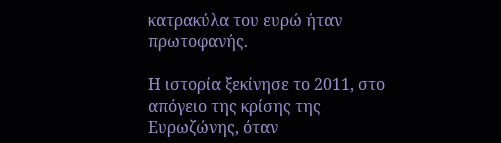κατρακύλα του ευρώ ήταν πρωτοφανής.

Η ιστορία ξεκίνησε το 2011, στο απόγειο της κρίσης της Ευρωζώνης, όταν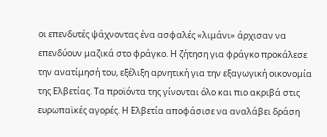οι επενδυτές ψάχνοντας ένα ασφαλές «λιμάνι» άρχισαν να επενδύουν μαζικά στο φράγκο. Η ζήτηση για φράγκο προκάλεσε την ανατίμησή του, εξέλιξη αρνητική για την εξαγωγική οικονομία της Ελβετίας. Τα προϊόντα της γίνονται όλο και πιο ακριβά στις ευρωπαϊκές αγορές. Η Ελβετία αποφάσισε να αναλάβει δράση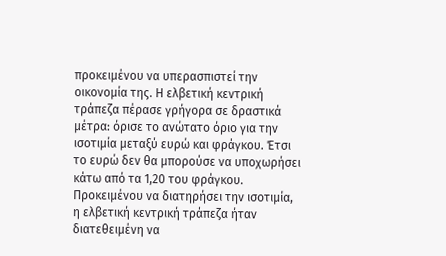προκειμένου να υπερασπιστεί την οικονομία της. Η ελβετική κεντρική τράπεζα πέρασε γρήγορα σε δραστικά μέτρα: όρισε το ανώτατο όριο για την ισοτιμία μεταξύ ευρώ και φράγκου. Έτσι το ευρώ δεν θα μπορούσε να υποχωρήσει κάτω από τα 1,20 του φράγκου. Προκειμένου να διατηρήσει την ισοτιμία, η ελβετική κεντρική τράπεζα ήταν διατεθειμένη να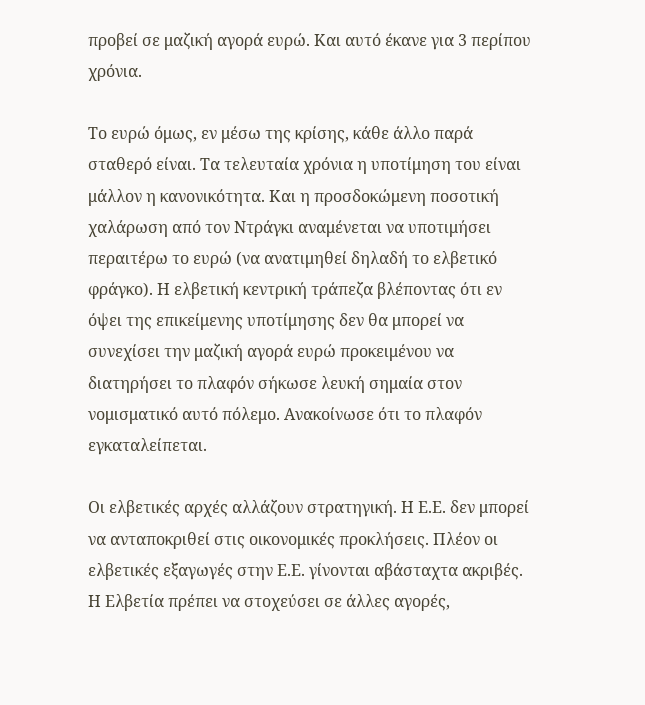προβεί σε μαζική αγορά ευρώ. Και αυτό έκανε για 3 περίπου χρόνια.

Το ευρώ όμως, εν μέσω της κρίσης, κάθε άλλο παρά σταθερό είναι. Τα τελευταία χρόνια η υποτίμηση του είναι μάλλον η κανονικότητα. Και η προσδοκώμενη ποσοτική χαλάρωση από τον Ντράγκι αναμένεται να υποτιμήσει περαιτέρω το ευρώ (να ανατιμηθεί δηλαδή το ελβετικό φράγκο). Η ελβετική κεντρική τράπεζα βλέποντας ότι εν όψει της επικείμενης υποτίμησης δεν θα μπορεί να  συνεχίσει την μαζική αγορά ευρώ προκειμένου να διατηρήσει το πλαφόν σήκωσε λευκή σημαία στον νομισματικό αυτό πόλεμο. Ανακοίνωσε ότι το πλαφόν εγκαταλείπεται.

Οι ελβετικές αρχές αλλάζουν στρατηγική. Η Ε.Ε. δεν μπορεί να ανταποκριθεί στις οικονομικές προκλήσεις. Πλέον οι ελβετικές εξαγωγές στην Ε.Ε. γίνονται αβάσταχτα ακριβές. Η Ελβετία πρέπει να στοχεύσει σε άλλες αγορές,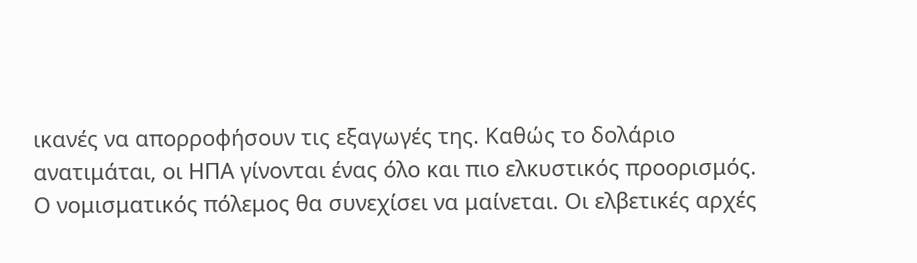ικανές να απορροφήσουν τις εξαγωγές της. Καθώς το δολάριο ανατιμάται, οι ΗΠΑ γίνονται ένας όλο και πιο ελκυστικός προορισμός. Ο νομισματικός πόλεμος θα συνεχίσει να μαίνεται. Οι ελβετικές αρχές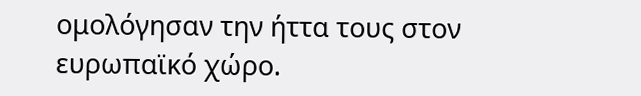ομολόγησαν την ήττα τους στον ευρωπαϊκό χώρο.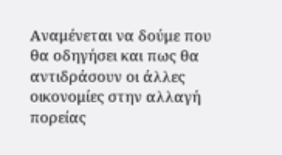Αναμένεται να δούμε που θα οδηγήσει και πως θα αντιδράσουν οι άλλες οικονομίες στην αλλαγή πορείας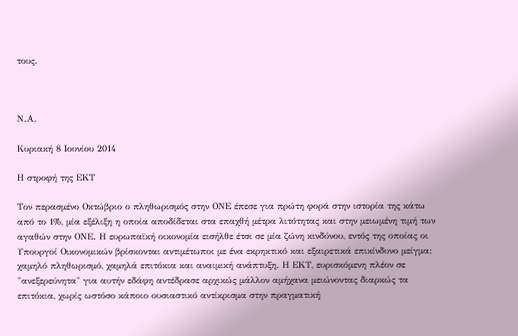τους.



Ν.Α.

Κυριακή 8 Ιουνίου 2014

Η στροφή της ΕΚΤ

Τον περασμένο Οκτώβριο ο πληθωρισμός στην ΟΝΕ έπεσε για πρώτη φορά στην ιστορία της κάτω από το 1%, μία εξέλιξη η οποία αποδίδεται στα επαχθή μέτρα λιτότητας και στην μειωμένη τιμή των αγαθών στην ΟΝΕ. Η ευρωπαϊκή οικονομία εισήλθε έτσι σε μία ζώνη κινδύνου, εντός της οποίας οι Υπουργοί Οικονομικών βρίσκονται αντιμέτωποι με ένα εκρηκτικό και εξαιρετικά επικίνδυνο μείγμα: χαμηλό πληθωρισμό, χαμηλά επιτόκια και αναιμική ανάπτυξη. Η ΕΚΤ, ευρισκόμενη πλέον σε "ανεξερεύνητα" για αυτήν εδάφη αντέδρασε αρχικώς μάλλον αμήχανα μειώνοντας διαρκώς τα επιτόκια, χωρίς ωστόσο κάποιο ουσιαστικό αντίκρισμα στην πραγματική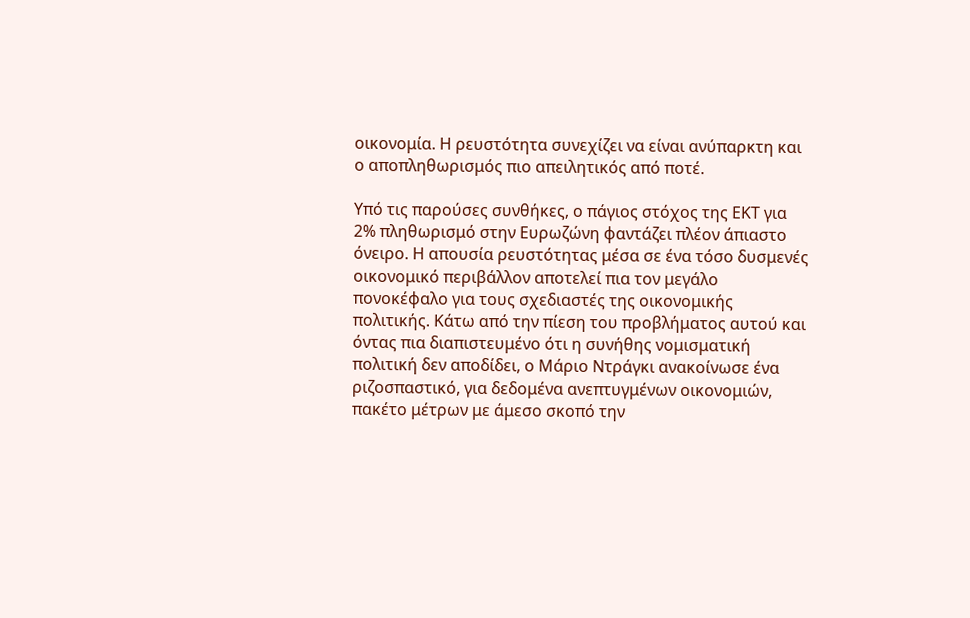οικονομία. Η ρευστότητα συνεχίζει να είναι ανύπαρκτη και ο αποπληθωρισμός πιο απειλητικός από ποτέ.

Υπό τις παρούσες συνθήκες, ο πάγιος στόχος της ΕΚΤ για 2% πληθωρισμό στην Ευρωζώνη φαντάζει πλέον άπιαστο όνειρο. Η απουσία ρευστότητας μέσα σε ένα τόσο δυσμενές οικονομικό περιβάλλον αποτελεί πια τον μεγάλο πονοκέφαλο για τους σχεδιαστές της οικονομικής πολιτικής. Κάτω από την πίεση του προβλήματος αυτού και όντας πια διαπιστευμένο ότι η συνήθης νομισματική πολιτική δεν αποδίδει, ο Μάριο Ντράγκι ανακοίνωσε ένα ριζοσπαστικό, για δεδομένα ανεπτυγμένων οικονομιών, πακέτο μέτρων με άμεσο σκοπό την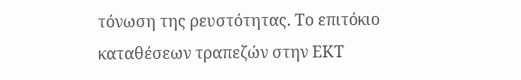τόνωση της ρευστότητας. Το επιτόκιο καταθέσεων τραπεζών στην ΕΚΤ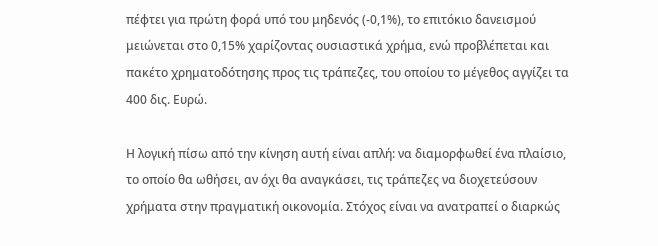πέφτει για πρώτη φορά υπό του μηδενός (-0,1%), το επιτόκιο δανεισμού μειώνεται στο 0,15% χαρίζοντας ουσιαστικά χρήμα, ενώ προβλέπεται και πακέτο χρηματοδότησης προς τις τράπεζες, του οποίου το μέγεθος αγγίζει τα 400 δις. Ευρώ.

Η λογική πίσω από την κίνηση αυτή είναι απλή: να διαμορφωθεί ένα πλαίσιο, το οποίο θα ωθήσει, αν όχι θα αναγκάσει, τις τράπεζες να διοχετεύσουν χρήματα στην πραγματική οικονομία. Στόχος είναι να ανατραπεί ο διαρκώς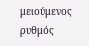μειούμενος ρυθμός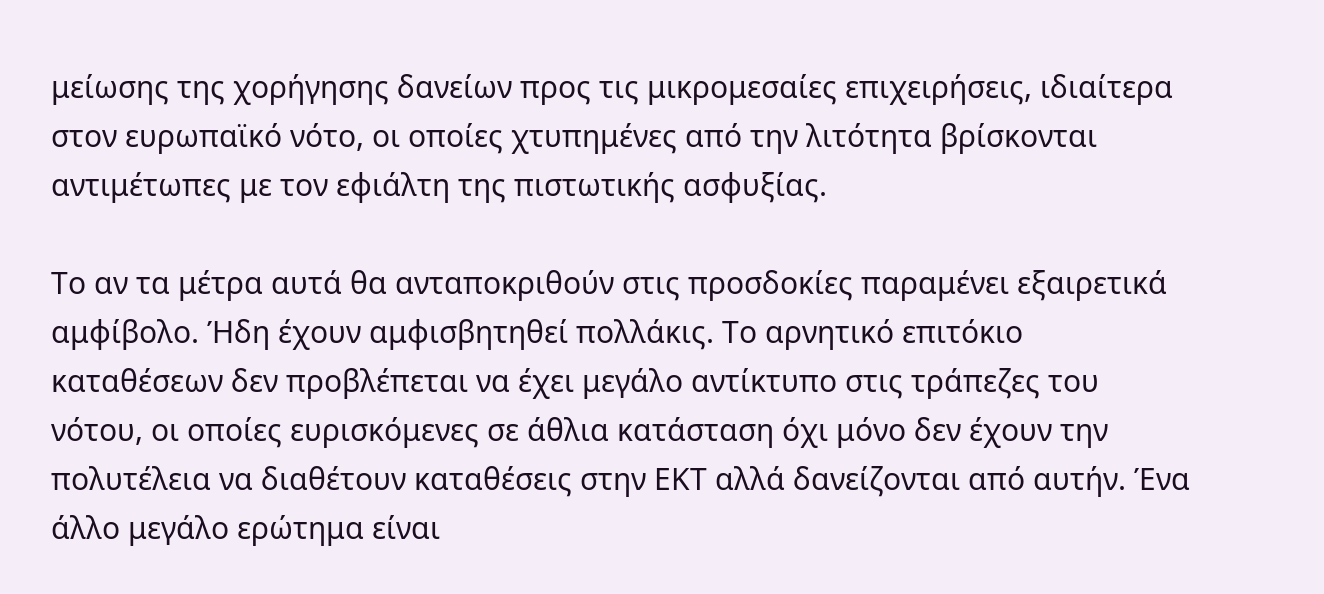μείωσης της χορήγησης δανείων προς τις μικρομεσαίες επιχειρήσεις, ιδιαίτερα στον ευρωπαϊκό νότο, οι οποίες χτυπημένες από την λιτότητα βρίσκονται αντιμέτωπες με τον εφιάλτη της πιστωτικής ασφυξίας.

Το αν τα μέτρα αυτά θα ανταποκριθούν στις προσδοκίες παραμένει εξαιρετικά αμφίβολο. Ήδη έχουν αμφισβητηθεί πολλάκις. Το αρνητικό επιτόκιο καταθέσεων δεν προβλέπεται να έχει μεγάλο αντίκτυπο στις τράπεζες του νότου, οι οποίες ευρισκόμενες σε άθλια κατάσταση όχι μόνο δεν έχουν την πολυτέλεια να διαθέτουν καταθέσεις στην ΕΚΤ αλλά δανείζονται από αυτήν. Ένα άλλο μεγάλο ερώτημα είναι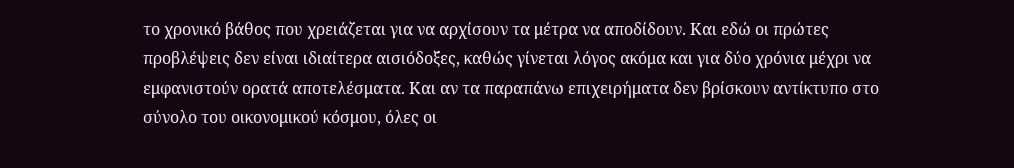το χρονικό βάθος που χρειάζεται για να αρχίσουν τα μέτρα να αποδίδουν. Και εδώ οι πρώτες προβλέψεις δεν είναι ιδιαίτερα αισιόδοξες, καθώς γίνεται λόγος ακόμα και για δύο χρόνια μέχρι να εμφανιστούν ορατά αποτελέσματα. Και αν τα παραπάνω επιχειρήματα δεν βρίσκουν αντίκτυπο στο σύνολο του οικονομικού κόσμου, όλες οι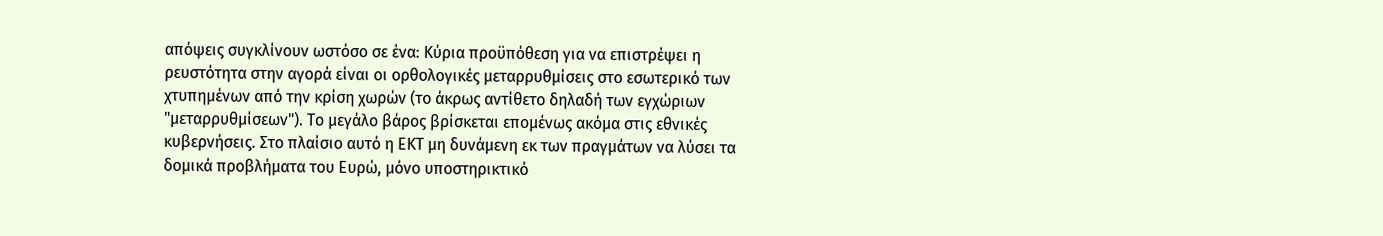απόψεις συγκλίνουν ωστόσο σε ένα: Κύρια προϋπόθεση για να επιστρέψει η ρευστότητα στην αγορά είναι οι ορθολογικές μεταρρυθμίσεις στο εσωτερικό των χτυπημένων από την κρίση χωρών (το άκρως αντίθετο δηλαδή των εγχώριων "μεταρρυθμίσεων"). Το μεγάλο βάρος βρίσκεται επομένως ακόμα στις εθνικές κυβερνήσεις. Στο πλαίσιο αυτό η ΕΚΤ μη δυνάμενη εκ των πραγμάτων να λύσει τα δομικά προβλήματα του Ευρώ, μόνο υποστηρικτικό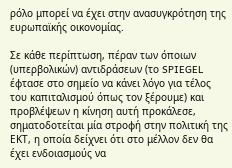ρόλο μπορεί να έχει στην ανασυγκρότηση της ευρωπαϊκής οικονομίας.

Σε κάθε περίπτωση, πέραν των όποιων (υπερβολικών) αντιδράσεων (το SPIEGEL έφτασε στο σημείο να κάνει λόγο για τέλος του καπιταλισμού όπως τον ξέρουμε) και προβλέψεων η κίνηση αυτή προκάλεσε, σηματοδοτείται μία στροφή στην πολιτική της ΕΚΤ, η οποία δείχνει ότι στο μέλλον δεν θα έχει ενδοιασμούς να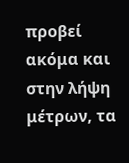προβεί ακόμα και στην λήψη μέτρων, τα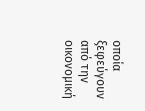οποία ξεφεύγουν από την οικονομική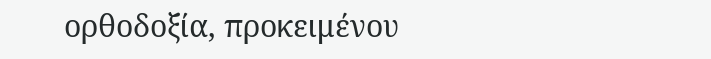ορθοδοξία, προκειμένου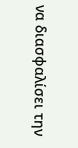να διασφαλίσει την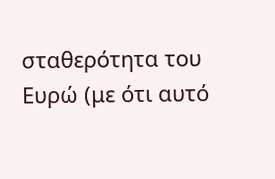σταθερότητα του Ευρώ (με ότι αυτό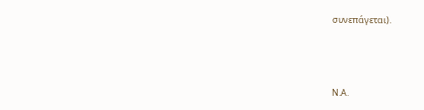συνεπάγεται).



Ν.Α.